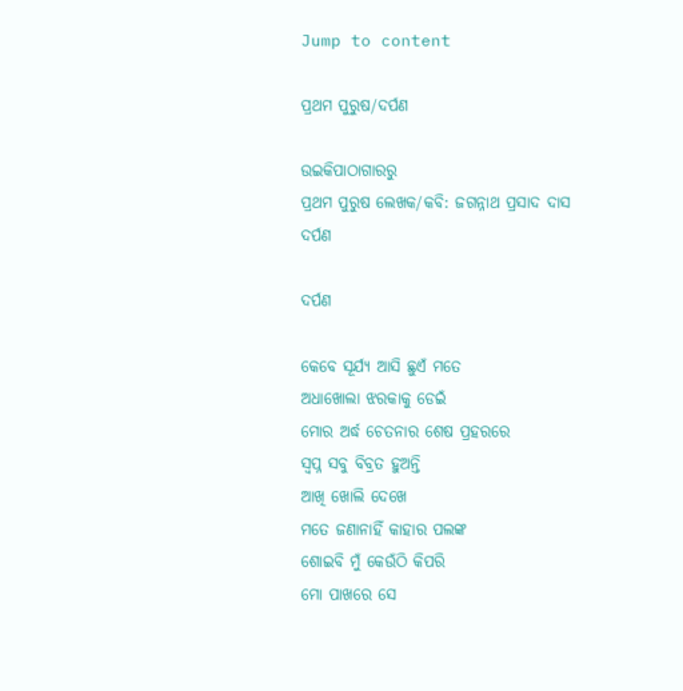Jump to content

ପ୍ରଥମ ପୁରୁଷ/ଦର୍ପଣ

ଉଇକିପାଠାଗାର‌ରୁ
ପ୍ରଥମ ପୁରୁଷ ଲେଖକ/କବି: ଜଗନ୍ନାଥ ପ୍ରସାଦ ଦାସ
ଦର୍ପଣ

ଦର୍ପଣ

କେବେ ସୂର୍ଯ୍ୟ ଆସି ଛୁଏଁ ମତେ
ଅଧାଖୋଲା ଝରକାକୁ ଡେଇଁ
ମୋର ଅର୍ଦ୍ଧ ଚେତନାର ଶେଷ ପ୍ରହରରେ
ସ୍ୱପ୍ନ ସବୁ ବିବ୍ରତ ହୁଅନ୍ତି
ଆଖି ଖୋଲି ଦେଖେ
ମତେ ଜଣାନାହିଁ କାହାର ପଲଙ୍କ
ଶୋଇବି ମୁଁ କେଉଁଠି କିପରି
ମୋ ପାଖରେ ସେ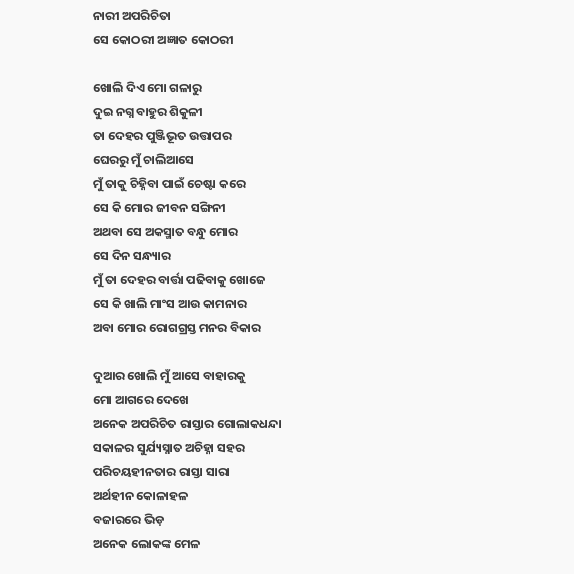ନାରୀ ଅପରିଚିତା
ସେ କୋଠରୀ ଅଜ୍ଞାତ କୋଠରୀ

ଖୋଲି ଦିଏ ମୋ ଗଳାରୁ
ଦୁଇ ନଗ୍ନ ବାହୁର ଶିକୁଳୀ
ତା ଦେହର ପୁଞ୍ଜିଭୂତ ଉତ୍ତାପର
ଘେରରୁ ମୁଁ ଚାଲିଆସେ
ମୁଁ ତାକୁ ଚିହ୍ନିବା ପାଇଁ ଚେଷ୍ଟା କରେ
ସେ କି ମୋର ଜୀବନ ସଙ୍ଗିନୀ
ଅଥବା ସେ ଅକସ୍ମାତ ବନ୍ଧୁ ମୋର
ସେ ଦିନ ସନ୍ଧ୍ୟାର
ମୁଁ ତା ଦେହର ବାର୍ତ୍ତା ପଢିବାକୁ ଖୋଜେ
ସେ କି ଖାଲି ମାଂସ ଆଉ କାମନାର
ଅବା ମୋର ରୋଗଗ୍ରସ୍ତ ମନର ବିକାର

ଦୁଆର ଖୋଲି ମୁଁ ଆସେ ବାହାରକୁ
ମୋ ଆଗରେ ଦେଖେ
ଅନେକ ଅପରିଚିତ ରାସ୍ତାର ଗୋଲାକଧନ୍ଦା
ସକାଳର ସୁର୍ଯ୍ୟସ୍ନାତ ଅଚିହ୍ନା ସହର
ପରିଚୟହୀନତାର ରାସ୍ତା ସାରା
ଅର୍ଥହୀନ କୋଳାହଳ
ବଜାରରେ ଭିଡ଼
ଅନେକ ଲୋକଙ୍କ ମେଳ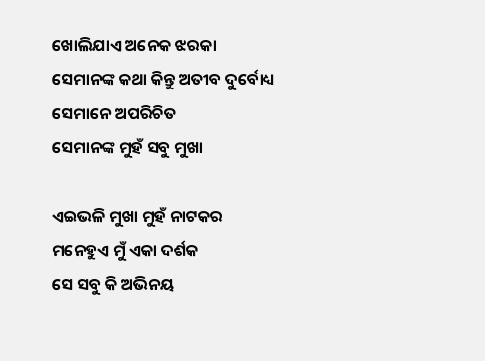ଖୋଲିଯାଏ ଅନେକ ଝରକା
ସେମାନଙ୍କ କଥା କିନ୍ତୁ ଅତୀବ ଦୁର୍ବୋଧ୍ୟ
ସେମାନେ ଅପରିଚିତ
ସେମାନଙ୍କ ମୁହଁ ସବୁ ମୁଖା

ଏଇଭଳି ମୁଖା ମୁହଁ ନାଟକର
ମନେହୁଏ ମୁଁ ଏକା ଦର୍ଶକ
ସେ ସବୁ କି ଅଭିନୟ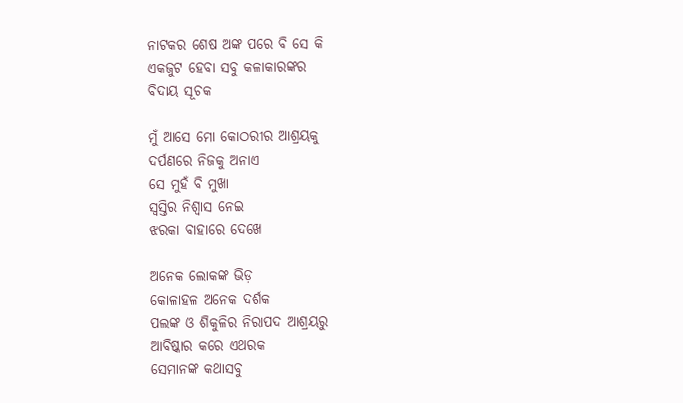ନାଟକର ଶେଷ ଅଙ୍କ ପରେ ବି ସେ କି
ଏକଜୁଟ ହେବା ସବୁ କଳାକାରଙ୍କର
ବିଦାୟ ସୂଚକ

ମୁଁ ଆସେ ମୋ କୋଠରୀର ଆଶ୍ରୟକୁ
ଦର୍ପଣରେ ନିଜକୁ ଅନାଏ
ସେ ମୁହଁ ବି ମୁଖା
ସ୍ୱସ୍ତିର ନିଶ୍ୱାସ ନେଇ
ଝରକା ବାହାରେ ଦେଖେ

ଅନେକ ଲୋକଙ୍କ ଭିଡ଼
କୋଳାହଳ ଅନେକ ଦର୍ଶକ
ପଲଙ୍କ ଓ ଶିକୁଳିର ନିରାପଦ ଆଶ୍ରୟରୁ
ଆବିଷ୍କାର କରେ ଏଥରକ
ସେମାନଙ୍କ କଥାସବୁ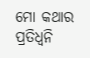ମୋ କଥାର ପ୍ରତିଧ୍ୱନି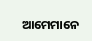ଆମେମାନେ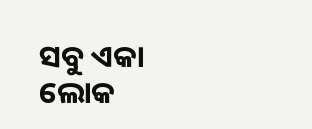ସବୁ ଏକା ଲୋକ